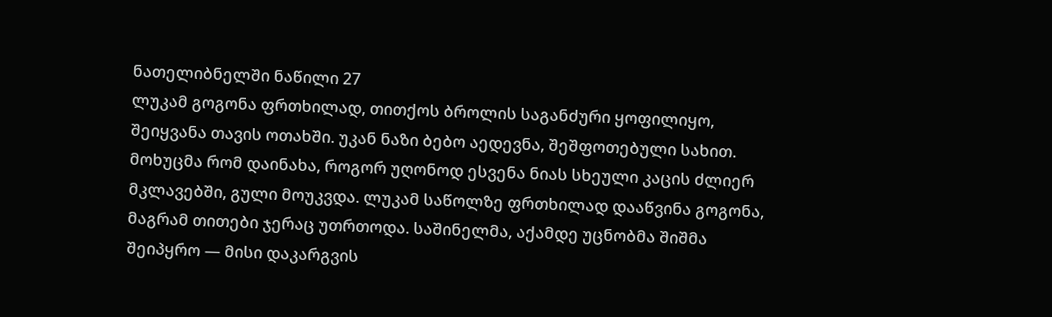ნათელიბნელში ნაწილი 27
ლუკამ გოგონა ფრთხილად, თითქოს ბროლის საგანძური ყოფილიყო, შეიყვანა თავის ოთახში. უკან ნაზი ბებო აედევნა, შეშფოთებული სახით. მოხუცმა რომ დაინახა, როგორ უღონოდ ესვენა ნიას სხეული კაცის ძლიერ მკლავებში, გული მოუკვდა. ლუკამ საწოლზე ფრთხილად დააწვინა გოგონა, მაგრამ თითები ჯერაც უთრთოდა. საშინელმა, აქამდე უცნობმა შიშმა შეიპყრო — მისი დაკარგვის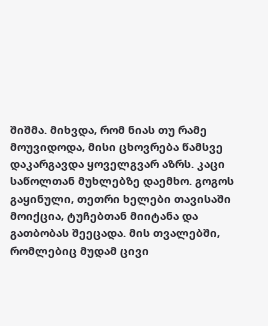შიშმა. მიხვდა, რომ ნიას თუ რამე მოუვიდოდა, მისი ცხოვრება წამსვე დაკარგავდა ყოველგვარ აზრს. კაცი საწოლთან მუხლებზე დაემხო. გოგოს გაყინული, თეთრი ხელები თავისაში მოიქცია, ტუჩებთან მიიტანა და გათბობას შეეცადა. მის თვალებში, რომლებიც მუდამ ცივი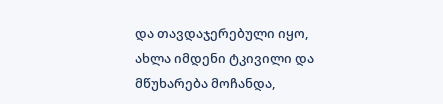და თავდაჯერებული იყო, ახლა იმდენი ტკივილი და მწუხარება მოჩანდა,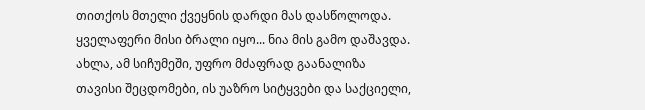თითქოს მთელი ქვეყნის დარდი მას დასწოლოდა. ყველაფერი მისი ბრალი იყო... ნია მის გამო დაშავდა. ახლა, ამ სიჩუმეში, უფრო მძაფრად გაანალიზა თავისი შეცდომები, ის უაზრო სიტყვები და საქციელი,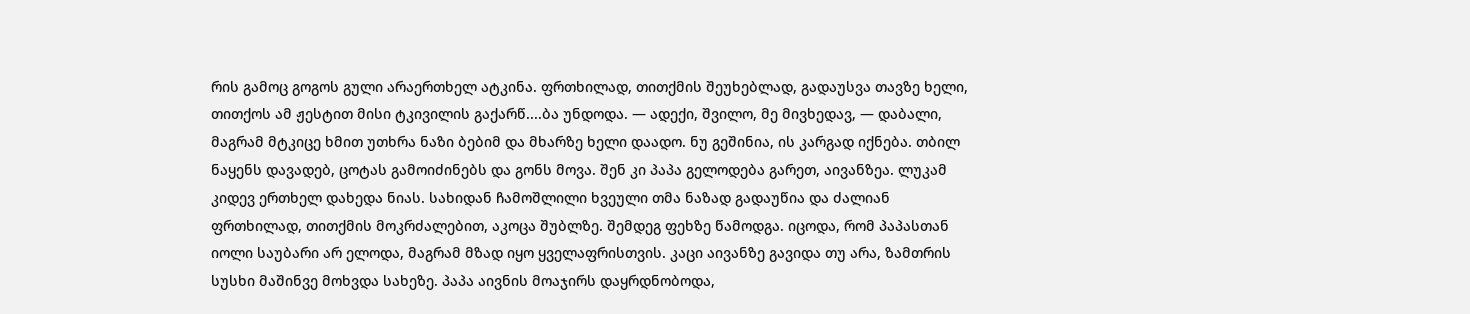რის გამოც გოგოს გული არაერთხელ ატკინა. ფრთხილად, თითქმის შეუხებლად, გადაუსვა თავზე ხელი, თითქოს ამ ჟესტით მისი ტკივილის გაქარწ....ბა უნდოდა. — ადექი, შვილო, მე მივხედავ, — დაბალი, მაგრამ მტკიცე ხმით უთხრა ნაზი ბებიმ და მხარზე ხელი დაადო. ნუ გეშინია, ის კარგად იქნება. თბილ ნაყენს დავადებ, ცოტას გამოიძინებს და გონს მოვა. შენ კი პაპა გელოდება გარეთ, აივანზეა. ლუკამ კიდევ ერთხელ დახედა ნიას. სახიდან ჩამოშლილი ხვეული თმა ნაზად გადაუწია და ძალიან ფრთხილად, თითქმის მოკრძალებით, აკოცა შუბლზე. შემდეგ ფეხზე წამოდგა. იცოდა, რომ პაპასთან იოლი საუბარი არ ელოდა, მაგრამ მზად იყო ყველაფრისთვის. კაცი აივანზე გავიდა თუ არა, ზამთრის სუსხი მაშინვე მოხვდა სახეზე. პაპა აივნის მოაჯირს დაყრდნობოდა,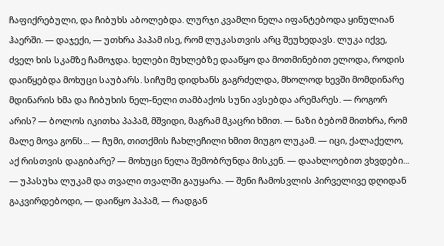ჩაფიქრებული, და ჩიბუხს აბოლებდა. ლურჯი კვამლი ნელა იფანტებოდა ყინულიან ჰაერში. — დაჯექი, — უთხრა პაპამ ისე, რომ ლუკასთვის არც შეუხედავს. ლუკა იქვე, ძველ ხის სკამზე ჩამოჯდა. ხელები მუხლებზე დააწყო და მოთმინებით ელოდა, როდის დაიწყებდა მოხუცი საუბარს. სიჩუმე დიდხანს გაგრძელდა, მხოლოდ ხევში მომდინარე მდინარის ხმა და ჩიბუხის ნელ-ნელი თამბაქოს სუნი ავსებდა არემარეს. — როგორ არის? — ბოლოს იკითხა პაპამ, მშვიდი, მაგრამ მკაცრი ხმით. — ნაზი ბებომ მითხრა, რომ მალე მოვა გონს... — ჩუმი, თითქმის ჩახლეჩილი ხმით მიუგო ლუკამ. — იცი, ქალაქელო, აქ რისთვის დაგიბარე? — მოხუცი ნელა შემობრუნდა მისკენ. — დაახლოებით ვხვდები... — უპასუხა ლუკამ და თვალი თვალში გაუყარა. — შენი ჩამოსვლის პირველივე დღიდან გაკვირდებოდი, — დაიწყო პაპამ, — რადგან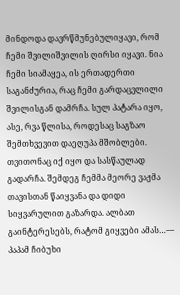მინდოდა დავრწმუნებულიყავი, რომ ჩემი შვილიშვილის ღირსი იყავი. ნია ჩემი სიამაყეა, ის ერთადერთი საგანძურია, რაც ჩემი გარდაცვლილი შვილისგან დამრჩა. სულ პატარა იყო, ასე, რვა წლისა, როდესაც საგზაო შემთხვევით დაეღუპა მშობლები. თვითონაც იქ იყო და სასწაულად გადარჩა. შემდეგ ჩემმა მეორე ვაჟმა თავისთან წაიყვანა და დიდი სიყვარულით გაზარდა. ალბათ გაინტერესებს, რატომ გიყვები ამას…— პაპამ ჩიბუხი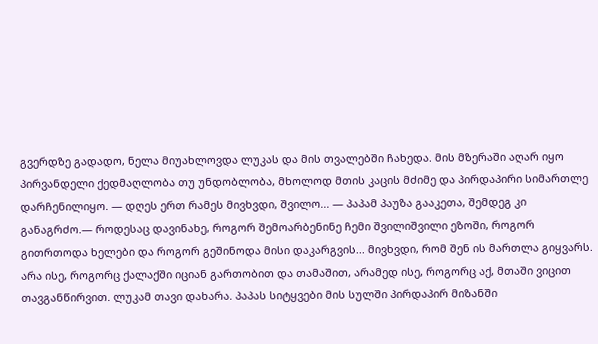გვერდზე გადადო, ნელა მიუახლოვდა ლუკას და მის თვალებში ჩახედა. მის მზერაში აღარ იყო პირვანდელი ქედმაღლობა თუ უნდობლობა, მხოლოდ მთის კაცის მძიმე და პირდაპირი სიმართლე დარჩენილიყო. — დღეს ერთ რამეს მივხვდი, შვილო... — პაპამ პაუზა გააკეთა, შემდეგ კი განაგრძო.— როდესაც დავინახე, როგორ შემოარბენინე ჩემი შვილიშვილი ეზოში, როგორ გითრთოდა ხელები და როგორ გეშინოდა მისი დაკარგვის... მივხვდი, რომ შენ ის მართლა გიყვარს. არა ისე, როგორც ქალაქში იციან გართობით და თამაშით, არამედ ისე, როგორც აქ, მთაში ვიცით თავგანწირვით. ლუკამ თავი დახარა. პაპას სიტყვები მის სულში პირდაპირ მიზანში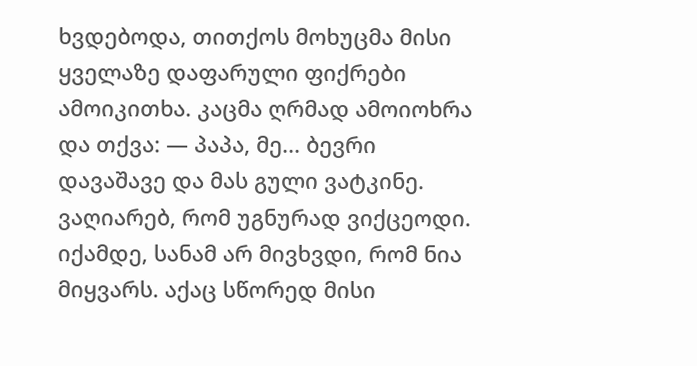ხვდებოდა, თითქოს მოხუცმა მისი ყველაზე დაფარული ფიქრები ამოიკითხა. კაცმა ღრმად ამოიოხრა და თქვა: — პაპა, მე... ბევრი დავაშავე და მას გული ვატკინე. ვაღიარებ, რომ უგნურად ვიქცეოდი. იქამდე, სანამ არ მივხვდი, რომ ნია მიყვარს. აქაც სწორედ მისი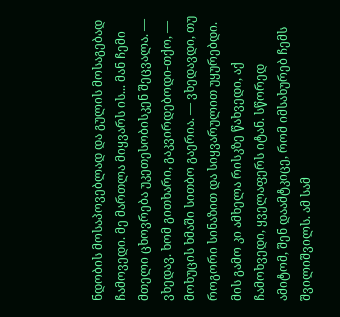ნდობის მოსაპოვებლად და გულის მოსაგებად ჩამოვედი. მე მართლა მიყვარს ის... მან ჩემი მთელი ცხოვრება უკეთესობისკენ შეცვალა. — ვხედავ. ხომ გითხარი, გაკვირდებოდი-თქო, — მოხუცის ხმაში სითბო გაერია. — ვხედავდი, თუ როგორი სინაზით და სიყვარულით უყურებდი. მის გამო კი ამხელა რისკზე წახვედი, აქ ჩამოხვედი, ყველაფერს იტან. სწორედ ამიტომ, შენ დაამტკიცე, რომ იმსახურებ ჩემს შვილიშვილს. ამ სამ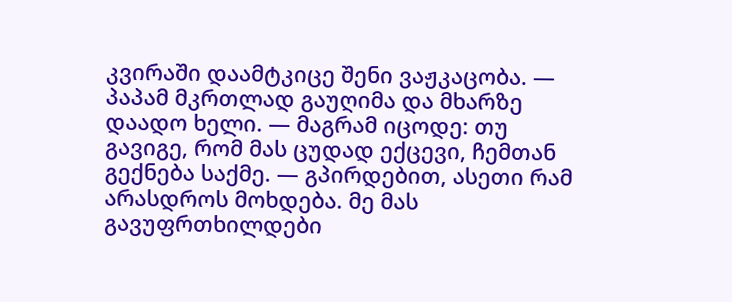კვირაში დაამტკიცე შენი ვაჟკაცობა. — პაპამ მკრთლად გაუღიმა და მხარზე დაადო ხელი. — მაგრამ იცოდე: თუ გავიგე, რომ მას ცუდად ექცევი, ჩემთან გექნება საქმე. — გპირდებით, ასეთი რამ არასდროს მოხდება. მე მას გავუფრთხილდები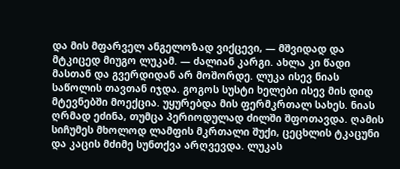და მის მფარველ ანგელოზად ვიქცევი, — მშვიდად და მტკიცედ მიუგო ლუკამ. — ძალიან კარგი. ახლა კი წადი მასთან და გვერდიდან არ მოშორდე. ლუკა ისევ ნიას საწოლის თავთან იჯდა. გოგოს სუსტი ხელები ისევ მის დიდ მტევნებში მოექცია. უყურებდა მის ფერმკრთალ სახეს. ნიას ღრმად ეძინა, თუმცა პერიოდულად ძილში შფოთავდა. ღამის სიჩუმეს მხოლოდ ლამფის მკრთალი შუქი, ცეცხლის ტკაცუნი და კაცის მძიმე სუნთქვა არღვევდა. ლუკას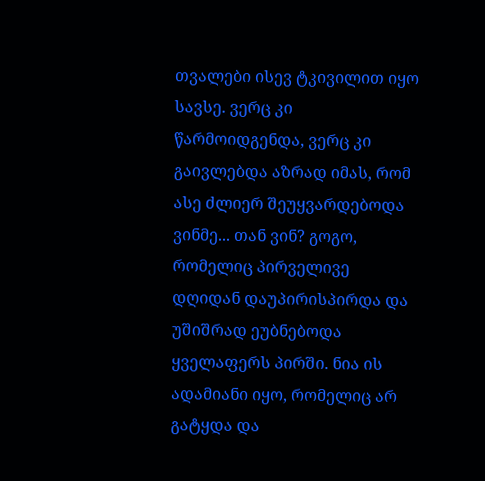თვალები ისევ ტკივილით იყო სავსე. ვერც კი წარმოიდგენდა, ვერც კი გაივლებდა აზრად იმას, რომ ასე ძლიერ შეუყვარდებოდა ვინმე... თან ვინ? გოგო, რომელიც პირველივე დღიდან დაუპირისპირდა და უშიშრად ეუბნებოდა ყველაფერს პირში. ნია ის ადამიანი იყო, რომელიც არ გატყდა და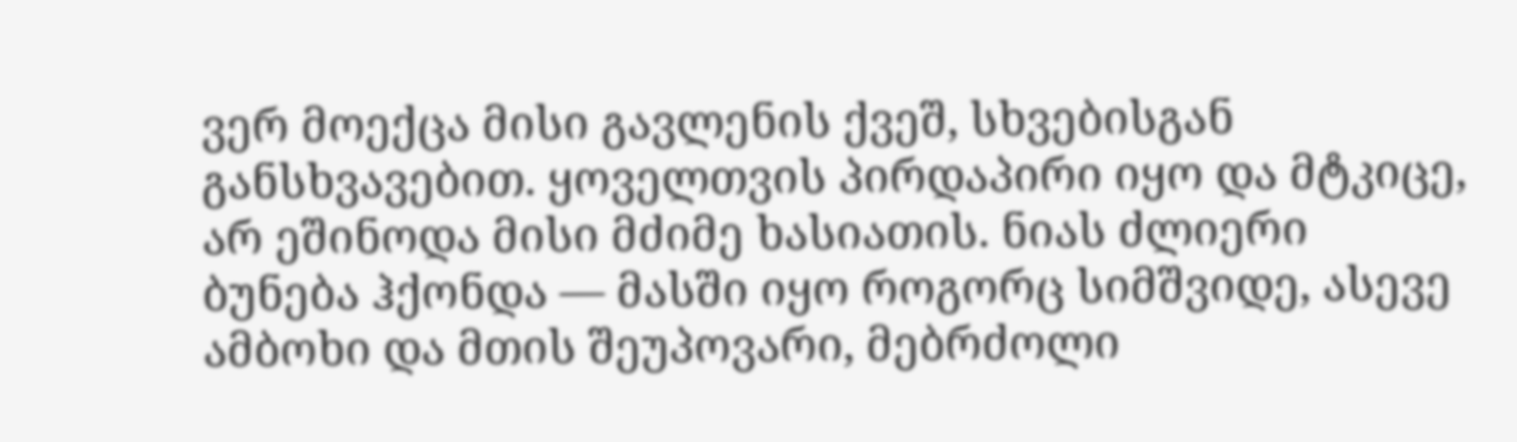ვერ მოექცა მისი გავლენის ქვეშ, სხვებისგან განსხვავებით. ყოველთვის პირდაპირი იყო და მტკიცე, არ ეშინოდა მისი მძიმე ხასიათის. ნიას ძლიერი ბუნება ჰქონდა — მასში იყო როგორც სიმშვიდე, ასევე ამბოხი და მთის შეუპოვარი, მებრძოლი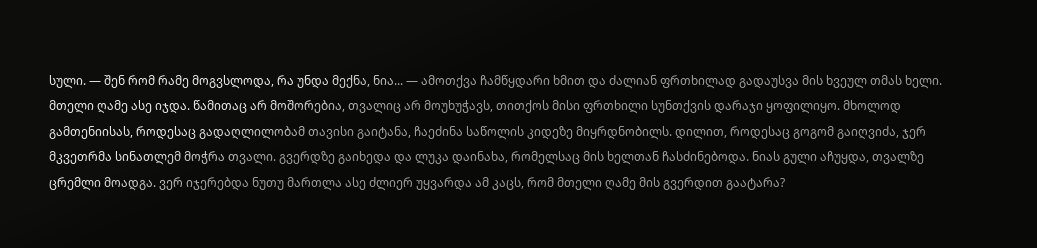სული. — შენ რომ რამე მოგვსლოდა, რა უნდა მექნა, ნია... — ამოთქვა ჩამწყდარი ხმით და ძალიან ფრთხილად გადაუსვა მის ხვეულ თმას ხელი. მთელი ღამე ასე იჯდა. წამითაც არ მოშორებია, თვალიც არ მოუხუჭავს, თითქოს მისი ფრთხილი სუნთქვის დარაჯი ყოფილიყო. მხოლოდ გამთენიისას, როდესაც გადაღლილობამ თავისი გაიტანა, ჩაეძინა საწოლის კიდეზე მიყრდნობილს. დილით, როდესაც გოგომ გაიღვიძა, ჯერ მკვეთრმა სინათლემ მოჭრა თვალი. გვერდზე გაიხედა და ლუკა დაინახა, რომელსაც მის ხელთან ჩასძინებოდა. ნიას გული აჩუყდა, თვალზე ცრემლი მოადგა. ვერ იჯერებდა ნუთუ მართლა ასე ძლიერ უყვარდა ამ კაცს, რომ მთელი ღამე მის გვერდით გაატარა?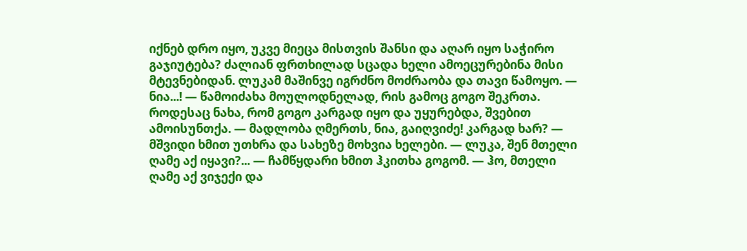იქნებ დრო იყო, უკვე მიეცა მისთვის შანსი და აღარ იყო საჭირო გაჯიუტება? ძალიან ფრთხილად სცადა ხელი ამოეცურებინა მისი მტევნებიდან. ლუკამ მაშინვე იგრძნო მოძრაობა და თავი წამოყო. — ნია...! — წამოიძახა მოულოდნელად, რის გამოც გოგო შეკრთა. როდესაც ნახა, რომ გოგო კარგად იყო და უყურებდა, შვებით ამოისუნთქა. — მადლობა ღმერთს, ნია, გაიღვიძე! კარგად ხარ? — მშვიდი ხმით უთხრა და სახეზე მოხვია ხელები. — ლუკა, შენ მთელი ღამე აქ იყავი?... — ჩამწყდარი ხმით ჰკითხა გოგომ. — ჰო, მთელი ღამე აქ ვიჯექი და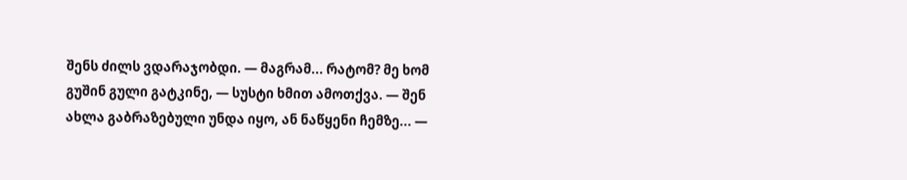შენს ძილს ვდარაჯობდი. — მაგრამ... რატომ? მე ხომ გუშინ გული გატკინე, — სუსტი ხმით ამოთქვა. — შენ ახლა გაბრაზებული უნდა იყო, ან ნაწყენი ჩემზე... —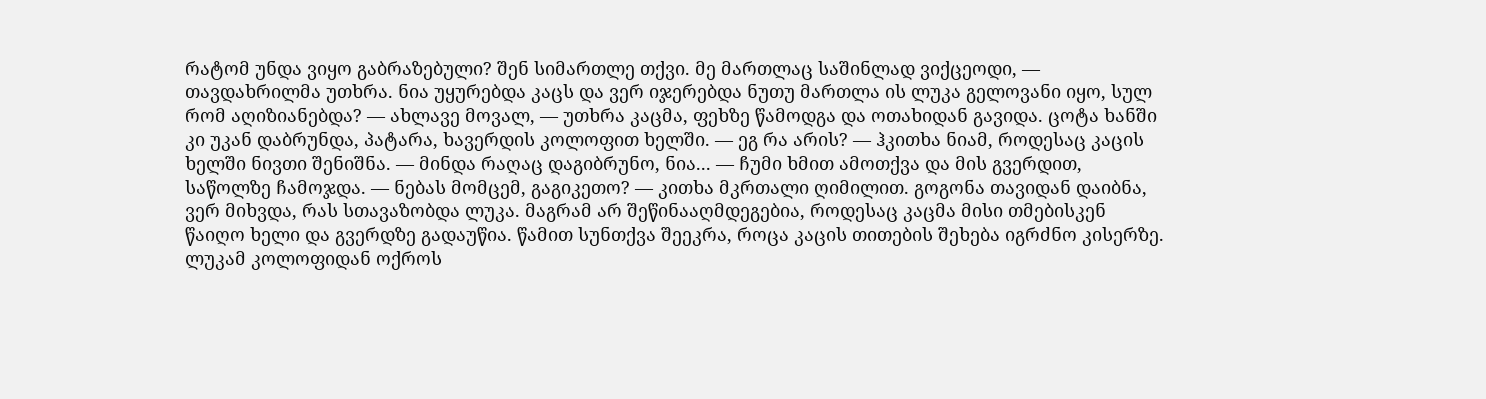რატომ უნდა ვიყო გაბრაზებული? შენ სიმართლე თქვი. მე მართლაც საშინლად ვიქცეოდი, — თავდახრილმა უთხრა. ნია უყურებდა კაცს და ვერ იჯერებდა ნუთუ მართლა ის ლუკა გელოვანი იყო, სულ რომ აღიზიანებდა? — ახლავე მოვალ, — უთხრა კაცმა, ფეხზე წამოდგა და ოთახიდან გავიდა. ცოტა ხანში კი უკან დაბრუნდა, პატარა, ხავერდის კოლოფით ხელში. — ეგ რა არის? — ჰკითხა ნიამ, როდესაც კაცის ხელში ნივთი შენიშნა. — მინდა რაღაც დაგიბრუნო, ნია... — ჩუმი ხმით ამოთქვა და მის გვერდით, საწოლზე ჩამოჯდა. — ნებას მომცემ, გაგიკეთო? — კითხა მკრთალი ღიმილით. გოგონა თავიდან დაიბნა, ვერ მიხვდა, რას სთავაზობდა ლუკა. მაგრამ არ შეწინააღმდეგებია, როდესაც კაცმა მისი თმებისკენ წაიღო ხელი და გვერდზე გადაუწია. წამით სუნთქვა შეეკრა, როცა კაცის თითების შეხება იგრძნო კისერზე. ლუკამ კოლოფიდან ოქროს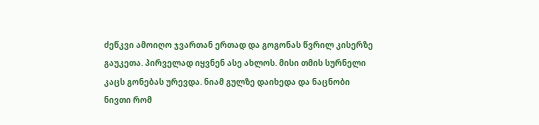ძეწკვი ამოიღო ჯვართან ერთად და გოგონას წვრილ კისერზე გაუკეთა. პირველად იყვნენ ასე ახლოს. მისი თმის სურნელი კაცს გონებას ურევდა. ნიამ გულზე დაიხედა და ნაცნობი ნივთი რომ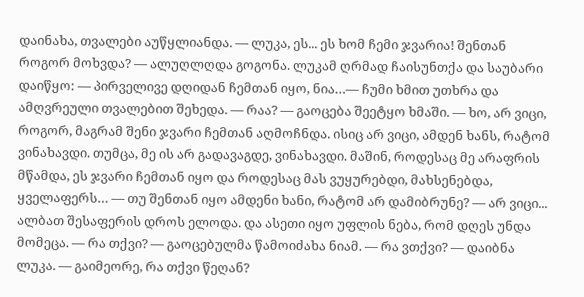დაინახა, თვალები აუწყლიანდა. — ლუკა, ეს... ეს ხომ ჩემი ჯვარია! შენთან როგორ მოხვდა? — ალუღლღდა გოგონა. ლუკამ ღრმად ჩაისუნთქა და საუბარი დაიწყო: — პირველივე დღიდან ჩემთან იყო, ნია…— ჩუმი ხმით უთხრა და ამღვრეული თვალებით შეხედა. — რაა? — გაოცება შეეტყო ხმაში. — ხო, არ ვიცი, როგორ, მაგრამ შენი ჯვარი ჩემთან აღმოჩნდა. ისიც არ ვიცი, ამდენ ხანს, რატომ ვინახავდი. თუმცა, მე ის არ გადავაგდე, ვინახავდი. მაშინ, როდესაც მე არაფრის მწამდა, ეს ჯვარი ჩემთან იყო და როდესაც მას ვუყურებდი, მახსენებდა, ყველაფერს… — თუ შენთან იყო ამდენი ხანი, რატომ არ დამიბრუნე? — არ ვიცი... ალბათ შესაფერის დროს ელოდა. და ასეთი იყო უფლის ნება, რომ დღეს უნდა მომეცა. — რა თქვი? — გაოცებულმა წამოიძახა ნიამ. — რა ვთქვი? — დაიბნა ლუკა. — გაიმეორე, რა თქვი წეღან?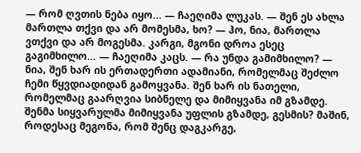— რომ ღვთის ნება იყო... — ჩაეღიმა ლუკას. — შენ ეს ახლა მართლა თქვი და არ მომესმა, ხო? — ჰო, ნია, მართლა ვთქვი და არ მოგესმა. კარგი, მგონი დროა ესეც გაგიმხილო… — ჩაეღიმა კაცს. — რა უნდა გამიმხილო? — ნია, შენ ხარ ის ერთადერთი ადამიანი, რომელმაც შეძლო ჩემი წყვდიადიდან გამოყვანა. შენ ხარ ის ნათელი, რომელმაც გაარღვია სიბნელე და მიმიყვანა იმ გზამდე. შენმა სიყვარულმა მიმიყვანა უფლის გზამდე, გესმის? მაშინ, როდესაც მეგონა, რომ შენც დაგკარგე,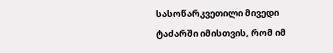სასოწარკვეთილი მივედი ტაძარში იმისთვის, რომ იმ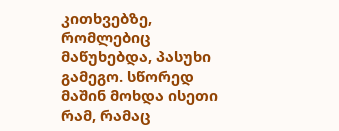კითხვებზე, რომლებიც მაწუხებდა, პასუხი გამეგო. სწორედ მაშინ მოხდა ისეთი რამ, რამაც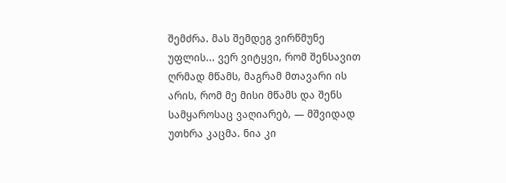შემძრა. მას შემდეგ ვირწმუნე უფლის... ვერ ვიტყვი, რომ შენსავით ღრმად მწამს, მაგრამ მთავარი ის არის, რომ მე მისი მწამს და შენს სამყაროსაც ვაღიარებ, — მშვიდად უთხრა კაცმა. ნია კი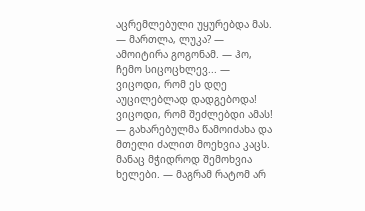აცრემლებული უყურებდა მას. — მართლა, ლუკა? — ამოიტირა გოგონამ. — ჰო, ჩემო სიცოცხლევ... — ვიცოდი, რომ ეს დღე აუცილებლად დადგებოდა! ვიცოდი, რომ შეძლებდი ამას! — გახარებულმა წამოიძახა და მთელი ძალით მოეხვია კაცს. მანაც მჭიდროდ შემოხვია ხელები. — მაგრამ რატომ არ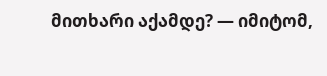მითხარი აქამდე? — იმიტომ,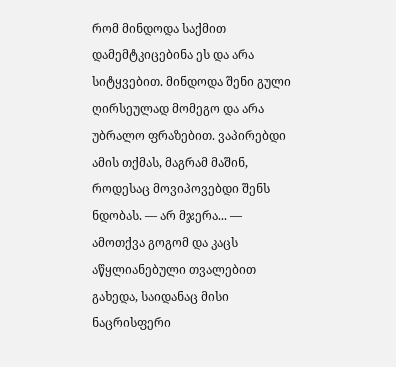რომ მინდოდა საქმით დამემტკიცებინა ეს და არა სიტყვებით. მინდოდა შენი გული ღირსეულად მომეგო და არა უბრალო ფრაზებით. ვაპირებდი ამის თქმას, მაგრამ მაშინ, როდესაც მოვიპოვებდი შენს ნდობას. — არ მჯერა... — ამოთქვა გოგომ და კაცს აწყლიანებული თვალებით გახედა, საიდანაც მისი ნაცრისფერი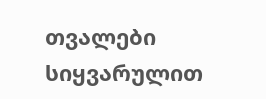თვალები სიყვარულით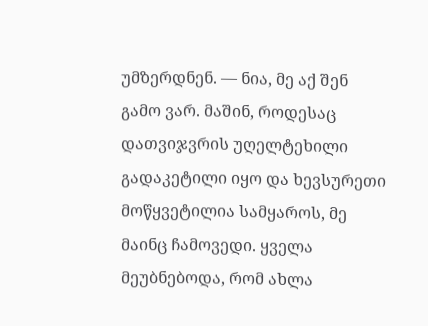უმზერდნენ. — ნია, მე აქ შენ გამო ვარ. მაშინ, როდესაც დათვიჯვრის უღელტეხილი გადაკეტილი იყო და ხევსურეთი მოწყვეტილია სამყაროს, მე მაინც ჩამოვედი. ყველა მეუბნებოდა, რომ ახლა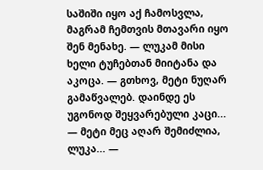საშიში იყო აქ ჩამოსვლა, მაგრამ ჩემთვის მთავარი იყო შენ მენახე. — ლუკამ მისი ხელი ტუჩებთან მიიტანა და აკოცა. — გთხოვ, მეტი ნუღარ გამაწვალებ. დაინდე ეს უგონოდ შეყვარებული კაცი... — მეტი მეც აღარ შემიძლია, ლუკა... —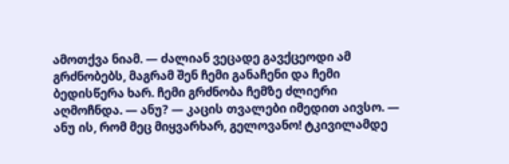ამოთქვა ნიამ. — ძალიან ვეცადე გავქცეოდი ამ გრძნობებს, მაგრამ შენ ჩემი განაჩენი და ჩემი ბედისწერა ხარ. ჩემი გრძნობა ჩემზე ძლიერი აღმოჩნდა. — ანუ? — კაცის თვალები იმედით აივსო. — ანუ ის, რომ მეც მიყვარხარ, გელოვანო! ტკივილამდე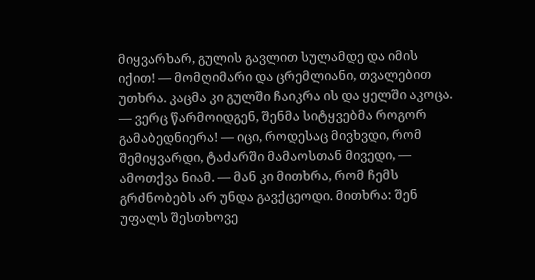მიყვარხარ, გულის გავლით სულამდე და იმის იქით! — მომღიმარი და ცრემლიანი, თვალებით უთხრა. კაცმა კი გულში ჩაიკრა ის და ყელში აკოცა. — ვერც წარმოიდგენ, შენმა სიტყვებმა როგორ გამაბედნიერა! — იცი, როდესაც მივხვდი, რომ შემიყვარდი, ტაძარში მამაოსთან მივედი, — ამოთქვა ნიამ. — მან კი მითხრა, რომ ჩემს გრძნობებს არ უნდა გავქცეოდი. მითხრა: შენ უფალს შესთხოვე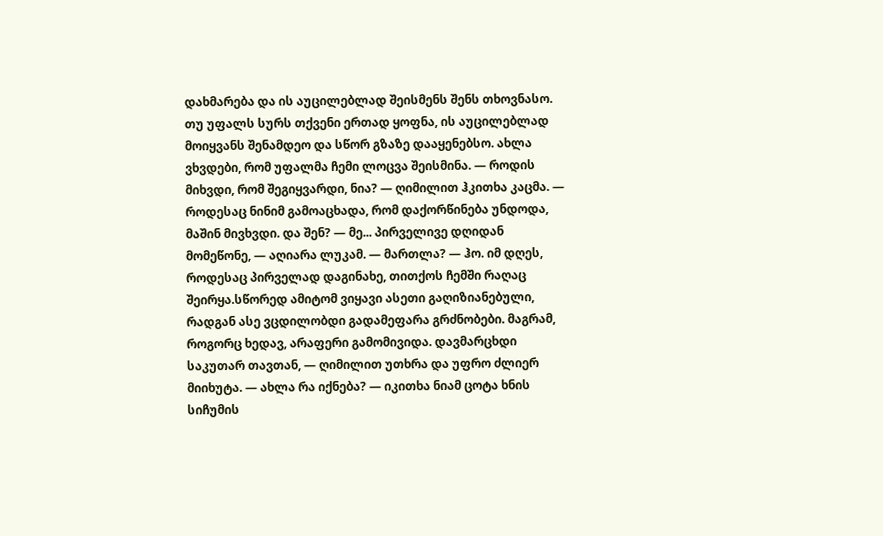დახმარება და ის აუცილებლად შეისმენს შენს თხოვნასო. თუ უფალს სურს თქვენი ერთად ყოფნა, ის აუცილებლად მოიყვანს შენამდეო და სწორ გზაზე დააყენებსო. ახლა ვხვდები, რომ უფალმა ჩემი ლოცვა შეისმინა. — როდის მიხვდი, რომ შეგიყვარდი, ნია? — ღიმილით ჰკითხა კაცმა. — როდესაც ნინიმ გამოაცხადა, რომ დაქორწინება უნდოდა, მაშინ მივხვდი. და შენ? — მე... პირველივე დღიდან მომეწონე, — აღიარა ლუკამ. — მართლა? — ჰო. იმ დღეს, როდესაც პირველად დაგინახე, თითქოს ჩემში რაღაც შეირყა.სწორედ ამიტომ ვიყავი ასეთი გაღიზიანებული, რადგან ასე ვცდილობდი გადამეფარა გრძნობები. მაგრამ, როგორც ხედავ, არაფერი გამომივიდა. დავმარცხდი საკუთარ თავთან, — ღიმილით უთხრა და უფრო ძლიერ მიიხუტა. — ახლა რა იქნება? — იკითხა ნიამ ცოტა ხნის სიჩუმის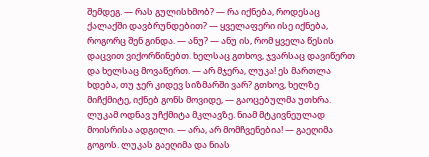შემდეგ. — რას გულისხმობ? — რა იქნება, როდესაც ქალაქში დავბრუნდებით? — ყველაფერი ისე იქნება, როგორც შენ გინდა. — ანუ? — ანუ ის, რომ ყველა წესის დაცვით ვიქორწინებთ. ხელსაც გთხოვ, ჯვარსაც დავიწერთ და ხელსაც მოვაწერთ. — არ მჯერა, ლუკა! ეს მართლა ხდება, თუ ჯერ კიდევ სიზმარში ვარ? გთხოვ, ხელზე მიჩქმიტე, იქნებ გონს მოვიდე, — გაოცებულმა უთხრა. ლუკამ ოდნავ უჩქმიტა მკლავზე. ნიამ მტკივნეულად მოისრისა ადგილი. — არა, არ მომჩვენებია! — გაეღიმა გოგოს. ლუკას გაეღიმა და ნიას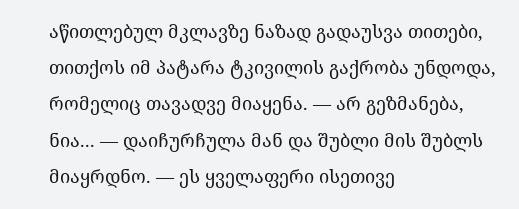აწითლებულ მკლავზე ნაზად გადაუსვა თითები, თითქოს იმ პატარა ტკივილის გაქრობა უნდოდა, რომელიც თავადვე მიაყენა. — არ გეზმანება, ნია... — დაიჩურჩულა მან და შუბლი მის შუბლს მიაყრდნო. — ეს ყველაფერი ისეთივე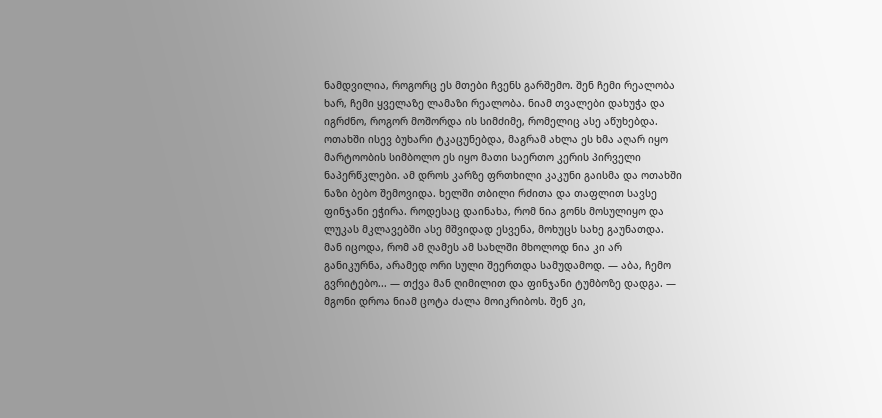ნამდვილია, როგორც ეს მთები ჩვენს გარშემო. შენ ჩემი რეალობა ხარ, ჩემი ყველაზე ლამაზი რეალობა. ნიამ თვალები დახუჭა და იგრძნო, როგორ მოშორდა ის სიმძიმე, რომელიც ასე აწუხებდა. ოთახში ისევ ბუხარი ტკაცუნებდა, მაგრამ ახლა ეს ხმა აღარ იყო მარტოობის სიმბოლო ეს იყო მათი საერთო კერის პირველი ნაპერწკლები. ამ დროს კარზე ფრთხილი კაკუნი გაისმა და ოთახში ნაზი ბებო შემოვიდა. ხელში თბილი რძითა და თაფლით სავსე ფინჯანი ეჭირა. როდესაც დაინახა, რომ ნია გონს მოსულიყო და ლუკას მკლავებში ასე მშვიდად ესვენა, მოხუცს სახე გაუნათდა. მან იცოდა, რომ ამ ღამეს ამ სახლში მხოლოდ ნია კი არ განიკურნა, არამედ ორი სული შეერთდა სამუდამოდ. — აბა, ჩემო გვრიტებო... — თქვა მან ღიმილით და ფინჯანი ტუმბოზე დადგა. — მგონი დროა ნიამ ცოტა ძალა მოიკრიბოს. შენ კი,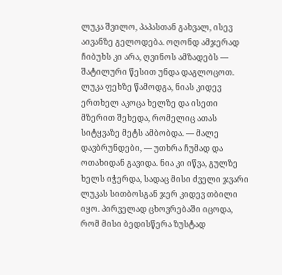ლუკა შვილო, პაპასთან გახვალ, ისევ აივანზე გელოდება. ოღონდ ამჯერად ჩიბუხს კი არა, ღვინოს ამზადებს — შატილური წესით უნდა დაგლოცოთ. ლუკა ფეხზე წამოდგა, ნიას კიდევ ერთხელ აკოცა ხელზე და ისეთი მზერით შეხედა, რომელიც ათას სიტყვაზე მეტს ამბობდა. — მალე დავბრუნდები, — უთხრა ჩუმად და ოთახიდან გავიდა. ნია კი იწვა, გულზე ხელს იჭერდა, სადაც მისი ძველი ჯვარი ლუკას სითბოსგან ჯერ კიდევ თბილი იყო. პირველად ცხოვრებაში იცოდა, რომ მისი ბედისწერა ზუსტად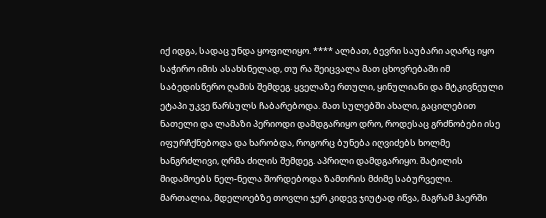იქ იდგა, სადაც უნდა ყოფილიყო. **** ალბათ, ბევრი საუბარი აღარც იყო საჭირო იმის ასახსნელად, თუ რა შეიცვალა მათ ცხოვრებაში იმ საბედისწერო ღამის შემდეგ. ყველაზე რთული, ყინულიანი და მტკივნეული ეტაპი უკვე წარსულს ჩაბარებოდა. მათ სულებში ახალი, გაცილებით ნათელი და ლამაზი პერიოდი დამდგარიყო დრო, როდესაც გრძნობები ისე იფურჩქნებოდა და ხარობდა, როგორც ბუნება იღვიძებს ხოლმე ხანგრძლივი, ღრმა ძილის შემდეგ. აპრილი დამდგარიყო. შატილის მიდამოებს ნელ-ნელა შორდებოდა ზამთრის მძიმე საბურველი. მართალია, მდელოებზე თოვლი ჯერ კიდევ ჯიუტად იწვა, მაგრამ ჰაერში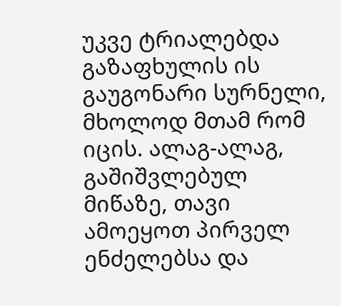უკვე ტრიალებდა გაზაფხულის ის გაუგონარი სურნელი, მხოლოდ მთამ რომ იცის. ალაგ-ალაგ, გაშიშვლებულ მიწაზე, თავი ამოეყოთ პირველ ენძელებსა და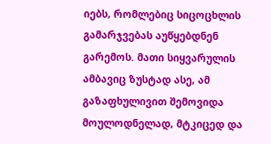იებს, რომლებიც სიცოცხლის გამარჯვებას აუწყებდნენ გარემოს. მათი სიყვარულის ამბავიც ზუსტად ასე, ამ გაზაფხულივით შემოვიდა მოულოდნელად, მტკიცედ და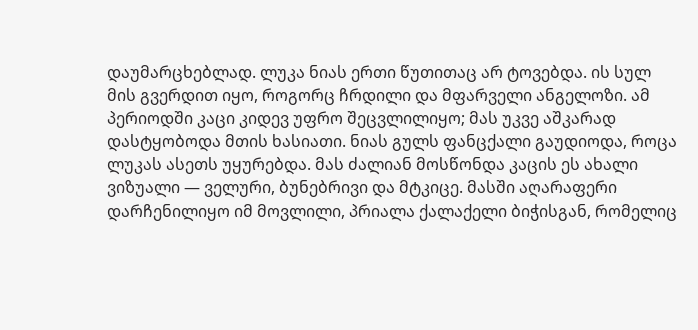დაუმარცხებლად. ლუკა ნიას ერთი წუთითაც არ ტოვებდა. ის სულ მის გვერდით იყო, როგორც ჩრდილი და მფარველი ანგელოზი. ამ პერიოდში კაცი კიდევ უფრო შეცვლილიყო; მას უკვე აშკარად დასტყობოდა მთის ხასიათი. ნიას გულს ფანცქალი გაუდიოდა, როცა ლუკას ასეთს უყურებდა. მას ძალიან მოსწონდა კაცის ეს ახალი ვიზუალი — ველური, ბუნებრივი და მტკიცე. მასში აღარაფერი დარჩენილიყო იმ მოვლილი, პრიალა ქალაქელი ბიჭისგან, რომელიც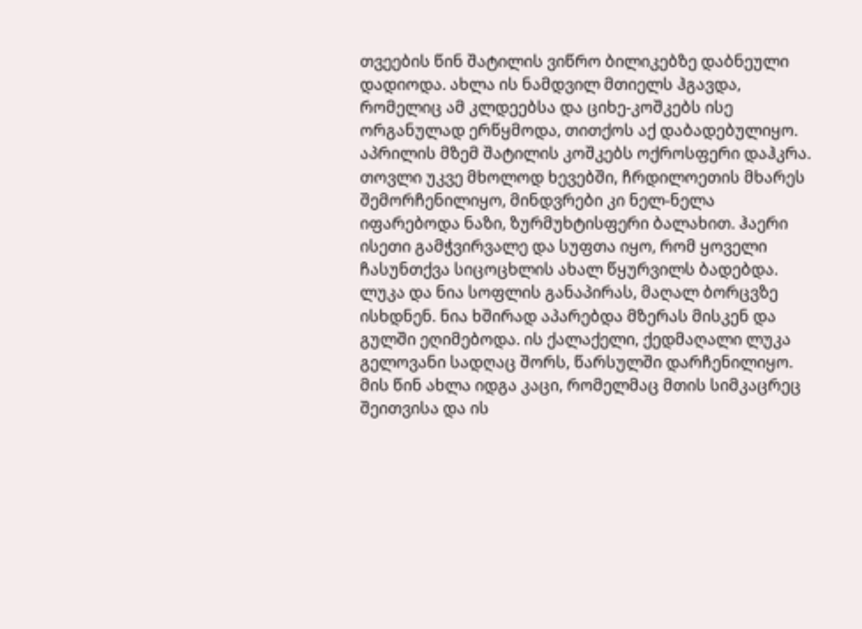თვეების წინ შატილის ვიწრო ბილიკებზე დაბნეული დადიოდა. ახლა ის ნამდვილ მთიელს ჰგავდა, რომელიც ამ კლდეებსა და ციხე-კოშკებს ისე ორგანულად ერწყმოდა, თითქოს აქ დაბადებულიყო. აპრილის მზემ შატილის კოშკებს ოქროსფერი დაჰკრა. თოვლი უკვე მხოლოდ ხევებში, ჩრდილოეთის მხარეს შემორჩენილიყო, მინდვრები კი ნელ-ნელა იფარებოდა ნაზი, ზურმუხტისფერი ბალახით. ჰაერი ისეთი გამჭვირვალე და სუფთა იყო, რომ ყოველი ჩასუნთქვა სიცოცხლის ახალ წყურვილს ბადებდა. ლუკა და ნია სოფლის განაპირას, მაღალ ბორცვზე ისხდნენ. ნია ხშირად აპარებდა მზერას მისკენ და გულში ეღიმებოდა. ის ქალაქელი, ქედმაღალი ლუკა გელოვანი სადღაც შორს, წარსულში დარჩენილიყო. მის წინ ახლა იდგა კაცი, რომელმაც მთის სიმკაცრეც შეითვისა და ის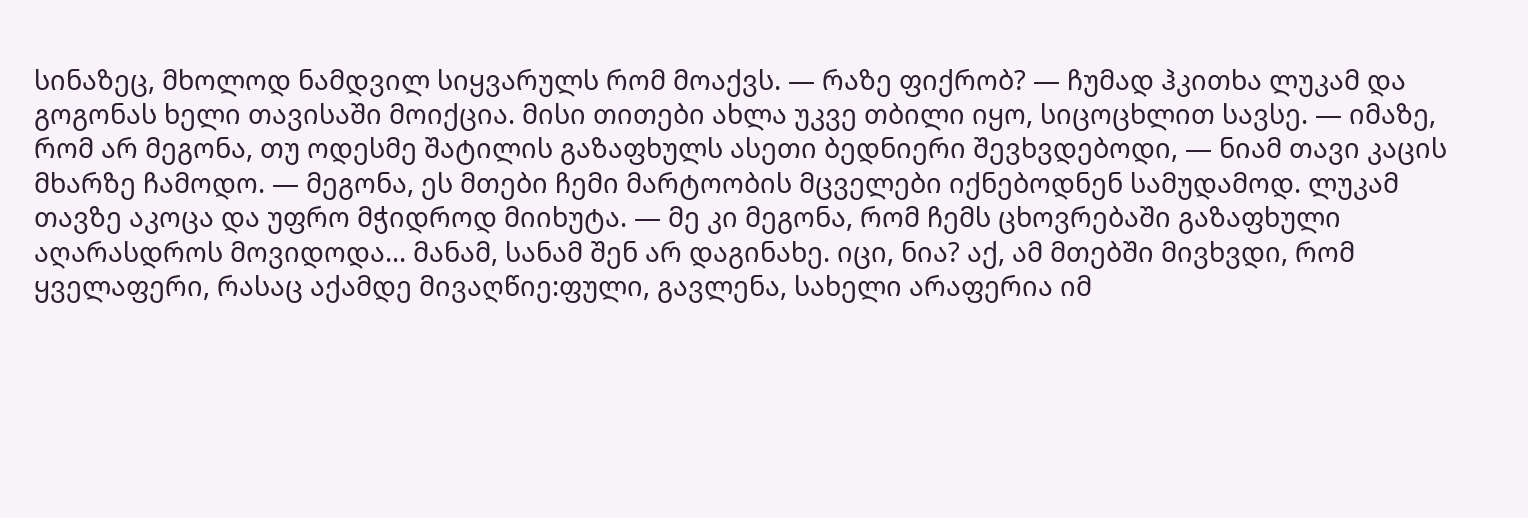სინაზეც, მხოლოდ ნამდვილ სიყვარულს რომ მოაქვს. — რაზე ფიქრობ? — ჩუმად ჰკითხა ლუკამ და გოგონას ხელი თავისაში მოიქცია. მისი თითები ახლა უკვე თბილი იყო, სიცოცხლით სავსე. — იმაზე, რომ არ მეგონა, თუ ოდესმე შატილის გაზაფხულს ასეთი ბედნიერი შევხვდებოდი, — ნიამ თავი კაცის მხარზე ჩამოდო. — მეგონა, ეს მთები ჩემი მარტოობის მცველები იქნებოდნენ სამუდამოდ. ლუკამ თავზე აკოცა და უფრო მჭიდროდ მიიხუტა. — მე კი მეგონა, რომ ჩემს ცხოვრებაში გაზაფხული აღარასდროს მოვიდოდა... მანამ, სანამ შენ არ დაგინახე. იცი, ნია? აქ, ამ მთებში მივხვდი, რომ ყველაფერი, რასაც აქამდე მივაღწიე:ფული, გავლენა, სახელი არაფერია იმ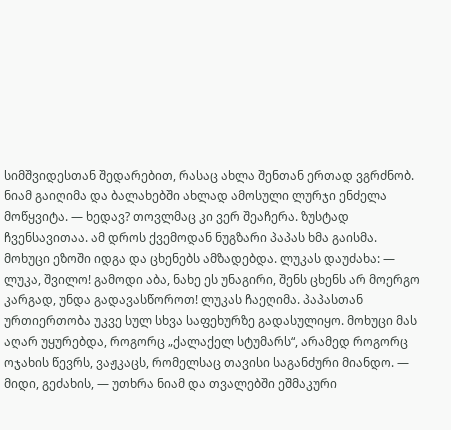სიმშვიდესთან შედარებით, რასაც ახლა შენთან ერთად ვგრძნობ. ნიამ გაიღიმა და ბალახებში ახლად ამოსული ლურჯი ენძელა მოწყვიტა. — ხედავ? თოვლმაც კი ვერ შეაჩერა. ზუსტად ჩვენსავითაა. ამ დროს ქვემოდან ნუგზარი პაპას ხმა გაისმა. მოხუცი ეზოში იდგა და ცხენებს ამზადებდა. ლუკას დაუძახა: — ლუკა, შვილო! გამოდი აბა, ნახე ეს უნაგირი, შენს ცხენს არ მოერგო კარგად, უნდა გადავასწოროთ! ლუკას ჩაეღიმა. პაპასთან ურთიერთობა უკვე სულ სხვა საფეხურზე გადასულიყო. მოხუცი მას აღარ უყურებდა, როგორც „ქალაქელ სტუმარს“, არამედ როგორც ოჯახის წევრს, ვაჟკაცს, რომელსაც თავისი საგანძური მიანდო. — მიდი, გეძახის, — უთხრა ნიამ და თვალებში ეშმაკური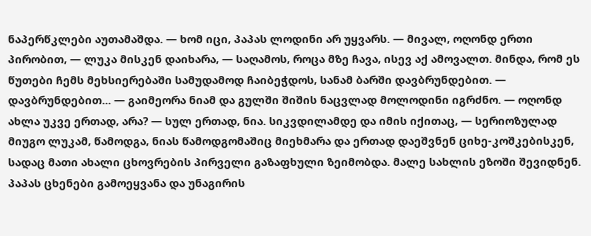ნაპერწკლები აუთამაშდა. — ხომ იცი, პაპას ლოდინი არ უყვარს. — მივალ, ოღონდ ერთი პირობით, — ლუკა მისკენ დაიხარა, — საღამოს, როცა მზე ჩავა, ისევ აქ ამოვალთ. მინდა, რომ ეს წუთები ჩემს მეხსიერებაში სამუდამოდ ჩაიბეჭდოს, სანამ ბარში დავბრუნდებით. — დავბრუნდებით... — გაიმეორა ნიამ და გულში შიშის ნაცვლად მოლოდინი იგრძნო. — ოღონდ ახლა უკვე ერთად, არა? — სულ ერთად, ნია. სიკვდილამდე და იმის იქითაც, — სერიოზულად მიუგო ლუკამ, წამოდგა, ნიას წამოდგომაშიც მიეხმარა და ერთად დაეშვნენ ციხე-კოშკებისკენ, სადაც მათი ახალი ცხოვრების პირველი გაზაფხული ზეიმობდა. მალე სახლის ეზოში შევიდნენ. პაპას ცხენები გამოეყვანა და უნაგირის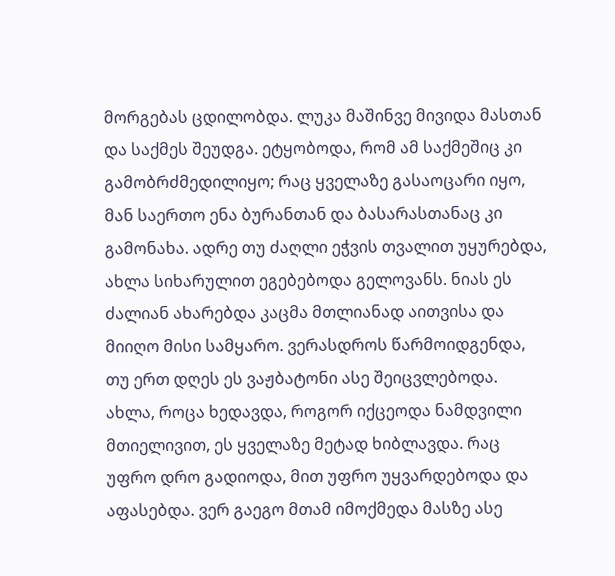მორგებას ცდილობდა. ლუკა მაშინვე მივიდა მასთან და საქმეს შეუდგა. ეტყობოდა, რომ ამ საქმეშიც კი გამობრძმედილიყო; რაც ყველაზე გასაოცარი იყო, მან საერთო ენა ბურანთან და ბასარასთანაც კი გამონახა. ადრე თუ ძაღლი ეჭვის თვალით უყურებდა, ახლა სიხარულით ეგებებოდა გელოვანს. ნიას ეს ძალიან ახარებდა კაცმა მთლიანად აითვისა და მიიღო მისი სამყარო. ვერასდროს წარმოიდგენდა, თუ ერთ დღეს ეს ვაჟბატონი ასე შეიცვლებოდა. ახლა, როცა ხედავდა, როგორ იქცეოდა ნამდვილი მთიელივით, ეს ყველაზე მეტად ხიბლავდა. რაც უფრო დრო გადიოდა, მით უფრო უყვარდებოდა და აფასებდა. ვერ გაეგო მთამ იმოქმედა მასზე ასე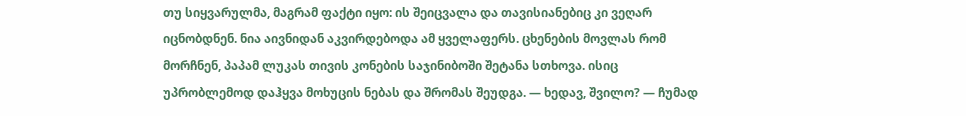თუ სიყვარულმა, მაგრამ ფაქტი იყო: ის შეიცვალა და თავისიანებიც კი ვეღარ იცნობდნენ. ნია აივნიდან აკვირდებოდა ამ ყველაფერს. ცხენების მოვლას რომ მორჩნენ, პაპამ ლუკას თივის კონების საჯინიბოში შეტანა სთხოვა. ისიც უპრობლემოდ დაჰყვა მოხუცის ნებას და შრომას შეუდგა. — ხედავ, შვილო? — ჩუმად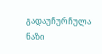გადაუჩურჩულა ნაზი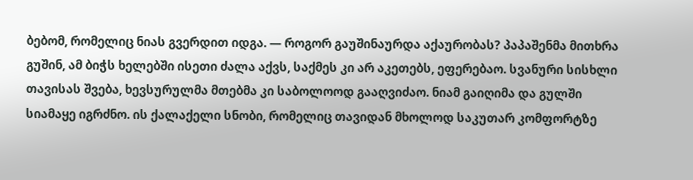ბებომ, რომელიც ნიას გვერდით იდგა. — როგორ გაუშინაურდა აქაურობას? პაპაშენმა მითხრა გუშინ, ამ ბიჭს ხელებში ისეთი ძალა აქვს, საქმეს კი არ აკეთებს, ეფერებაო. სვანური სისხლი თავისას შვება, ხევსურულმა მთებმა კი საბოლოოდ გააღვიძაო. ნიამ გაიღიმა და გულში სიამაყე იგრძნო. ის ქალაქელი სნობი, რომელიც თავიდან მხოლოდ საკუთარ კომფორტზე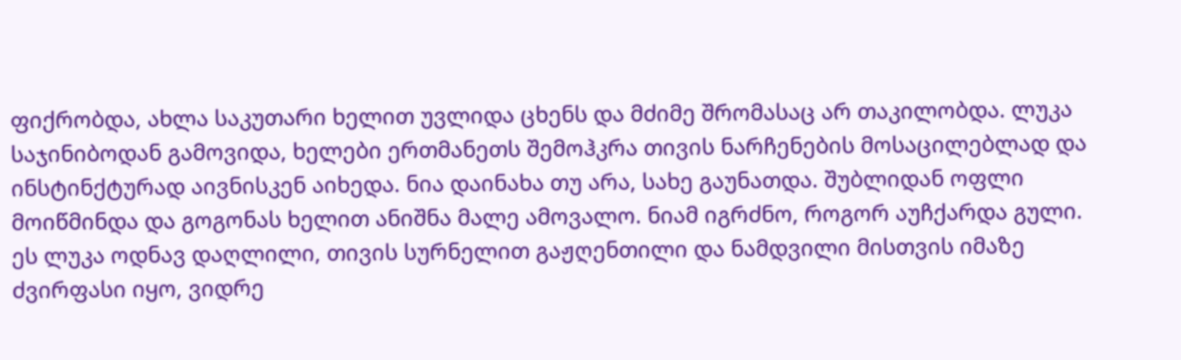ფიქრობდა, ახლა საკუთარი ხელით უვლიდა ცხენს და მძიმე შრომასაც არ თაკილობდა. ლუკა საჯინიბოდან გამოვიდა, ხელები ერთმანეთს შემოჰკრა თივის ნარჩენების მოსაცილებლად და ინსტინქტურად აივნისკენ აიხედა. ნია დაინახა თუ არა, სახე გაუნათდა. შუბლიდან ოფლი მოიწმინდა და გოგონას ხელით ანიშნა მალე ამოვალო. ნიამ იგრძნო, როგორ აუჩქარდა გული. ეს ლუკა ოდნავ დაღლილი, თივის სურნელით გაჟღენთილი და ნამდვილი მისთვის იმაზე ძვირფასი იყო, ვიდრე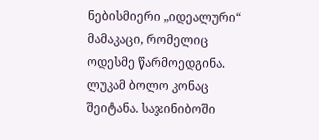ნებისმიერი „იდეალური“ მამაკაცი, რომელიც ოდესმე წარმოედგინა. ლუკამ ბოლო კონაც შეიტანა. საჯინიბოში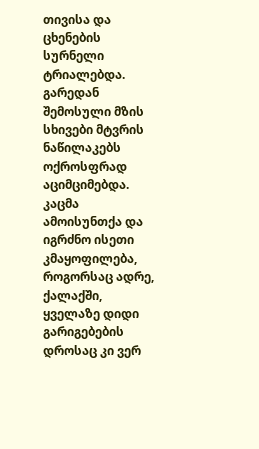თივისა და ცხენების სურნელი ტრიალებდა. გარედან შემოსული მზის სხივები მტვრის ნაწილაკებს ოქროსფრად აციმციმებდა. კაცმა ამოისუნთქა და იგრძნო ისეთი კმაყოფილება, როგორსაც ადრე, ქალაქში, ყველაზე დიდი გარიგებების დროსაც კი ვერ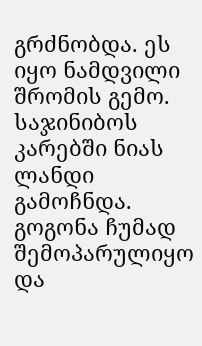გრძნობდა. ეს იყო ნამდვილი შრომის გემო. საჯინიბოს კარებში ნიას ლანდი გამოჩნდა. გოგონა ჩუმად შემოპარულიყო და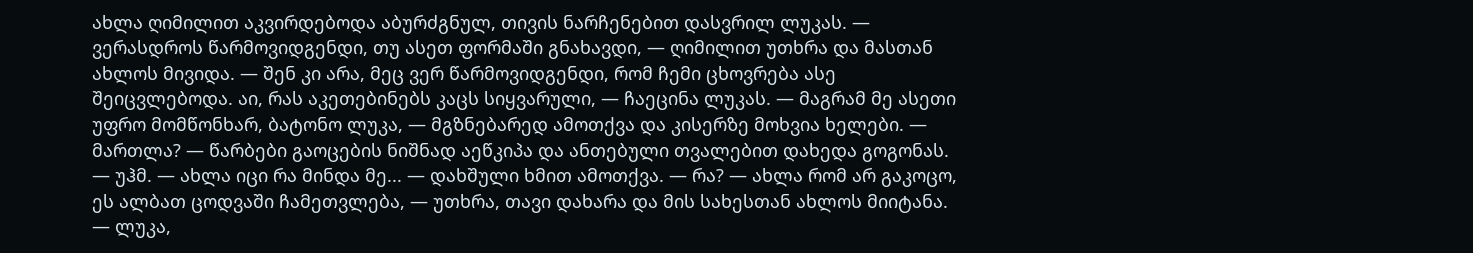ახლა ღიმილით აკვირდებოდა აბურძგნულ, თივის ნარჩენებით დასვრილ ლუკას. — ვერასდროს წარმოვიდგენდი, თუ ასეთ ფორმაში გნახავდი, — ღიმილით უთხრა და მასთან ახლოს მივიდა. — შენ კი არა, მეც ვერ წარმოვიდგენდი, რომ ჩემი ცხოვრება ასე შეიცვლებოდა. აი, რას აკეთებინებს კაცს სიყვარული, — ჩაეცინა ლუკას. — მაგრამ მე ასეთი უფრო მომწონხარ, ბატონო ლუკა, — მგზნებარედ ამოთქვა და კისერზე მოხვია ხელები. — მართლა? — წარბები გაოცების ნიშნად აეწკიპა და ანთებული თვალებით დახედა გოგონას. — უჰმ. — ახლა იცი რა მინდა მე... — დახშული ხმით ამოთქვა. — რა? — ახლა რომ არ გაკოცო, ეს ალბათ ცოდვაში ჩამეთვლება, — უთხრა, თავი დახარა და მის სახესთან ახლოს მიიტანა. — ლუკა,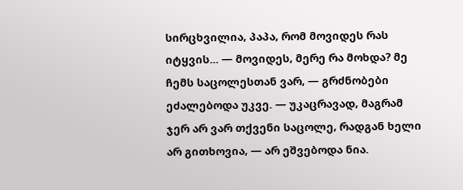სირცხვილია, პაპა, რომ მოვიდეს რას იტყვის... — მოვიდეს, მერე რა მოხდა? მე ჩემს საცოლესთან ვარ, — გრძნობები ეძალებოდა უკვე. — უკაცრავად, მაგრამ ჯერ არ ვარ თქვენი საცოლე, რადგან ხელი არ გითხოვია, — არ ეშვებოდა ნია.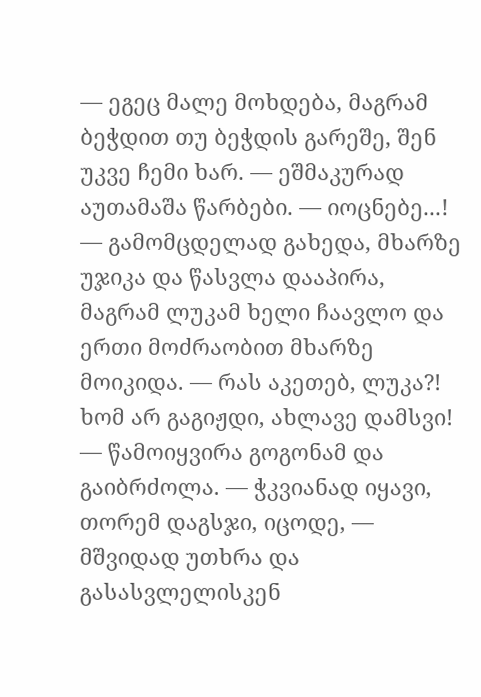— ეგეც მალე მოხდება, მაგრამ ბეჭდით თუ ბეჭდის გარეშე, შენ უკვე ჩემი ხარ. — ეშმაკურად აუთამაშა წარბები. — იოცნებე...! — გამომცდელად გახედა, მხარზე უჯიკა და წასვლა დააპირა, მაგრამ ლუკამ ხელი ჩაავლო და ერთი მოძრაობით მხარზე მოიკიდა. — რას აკეთებ, ლუკა?! ხომ არ გაგიჟდი, ახლავე დამსვი! — წამოიყვირა გოგონამ და გაიბრძოლა. — ჭკვიანად იყავი, თორემ დაგსჯი, იცოდე, — მშვიდად უთხრა და გასასვლელისკენ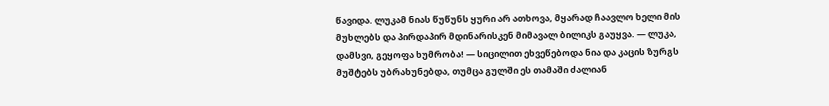წავიდა. ლუკამ ნიას წუწუნს ყური არ ათხოვა, მყარად ჩაავლო ხელი მის მუხლებს და პირდაპირ მდინარისკენ მიმავალ ბილიკს გაუყვა. — ლუკა, დამსვი, გეყოფა ხუმრობა! — სიცილით ეხვეწებოდა ნია და კაცის ზურგს მუშტებს უბრახუნებდა, თუმცა გულში ეს თამაში ძალიან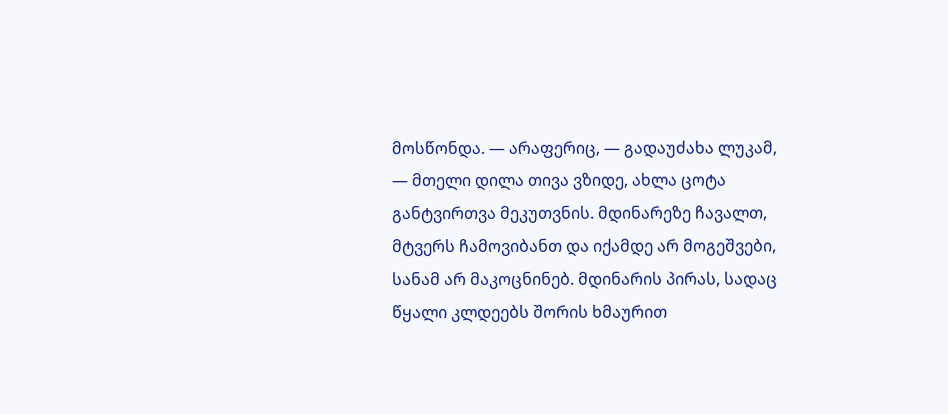მოსწონდა. — არაფერიც, — გადაუძახა ლუკამ, — მთელი დილა თივა ვზიდე, ახლა ცოტა განტვირთვა მეკუთვნის. მდინარეზე ჩავალთ, მტვერს ჩამოვიბანთ და იქამდე არ მოგეშვები, სანამ არ მაკოცნინებ. მდინარის პირას, სადაც წყალი კლდეებს შორის ხმაურით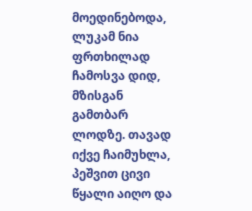მოედინებოდა, ლუკამ ნია ფრთხილად ჩამოსვა დიდ, მზისგან გამთბარ ლოდზე. თავად იქვე ჩაიმუხლა, პეშვით ცივი წყალი აიღო და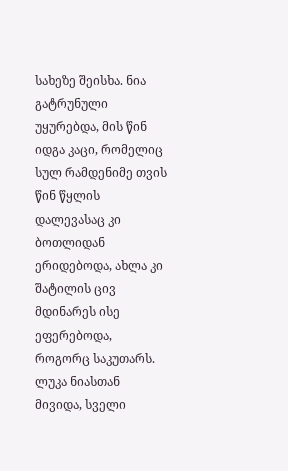სახეზე შეისხა. ნია გატრუნული უყურებდა, მის წინ იდგა კაცი, რომელიც სულ რამდენიმე თვის წინ წყლის დალევასაც კი ბოთლიდან ერიდებოდა, ახლა კი შატილის ცივ მდინარეს ისე ეფერებოდა, როგორც საკუთარს. ლუკა ნიასთან მივიდა, სველი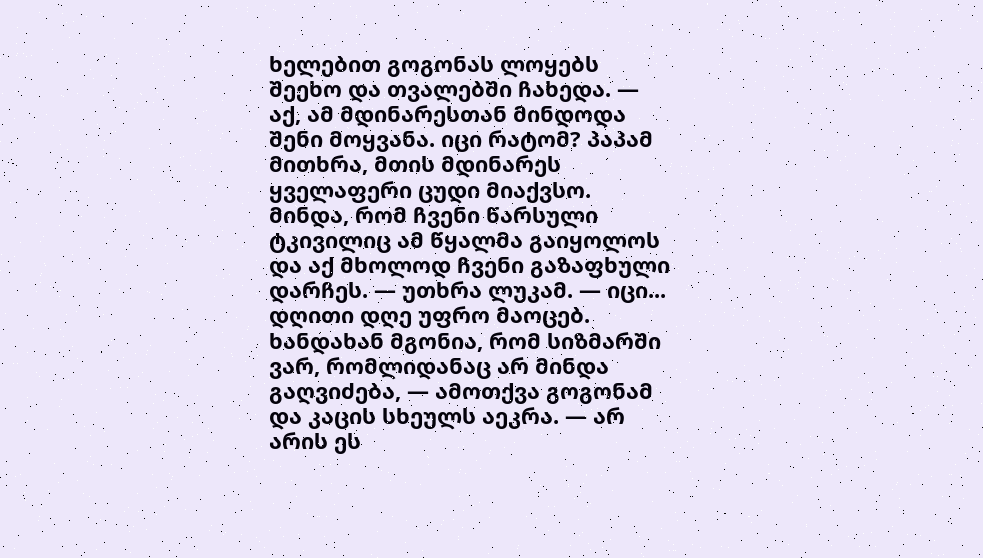ხელებით გოგონას ლოყებს შეეხო და თვალებში ჩახედა. — აქ, ამ მდინარესთან მინდოდა შენი მოყვანა. იცი რატომ? პაპამ მითხრა, მთის მდინარეს ყველაფერი ცუდი მიაქვსო. მინდა, რომ ჩვენი წარსული ტკივილიც ამ წყალმა გაიყოლოს და აქ მხოლოდ ჩვენი გაზაფხული დარჩეს. — უთხრა ლუკამ. — იცი... დღითი დღე უფრო მაოცებ. ხანდახან მგონია, რომ სიზმარში ვარ, რომლიდანაც არ მინდა გაღვიძება, — ამოთქვა გოგონამ და კაცის სხეულს აეკრა. — არ არის ეს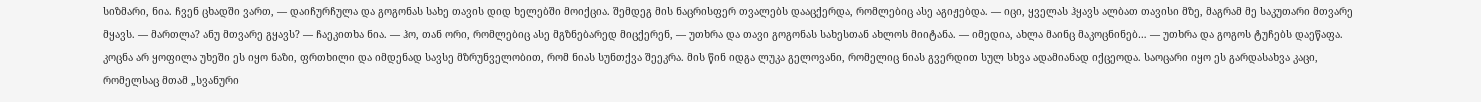სიზმარი, ნია. ჩვენ ცხადში ვართ, — დაიჩურჩულა და გოგონას სახე თავის დიდ ხელებში მოიქცია. შემდეგ მის ნაცრისფერ თვალებს დააცქერდა, რომლებიც ასე აგიჟებდა. — იცი, ყველას ჰყავს ალბათ თავისი მზე, მაგრამ მე საკუთარი მთვარე მყავს. — მართლა? ანუ მთვარე გყავს? — ჩაეკითხა ნია. — ჰო, თან ორი, რომლებიც ასე მგზნებარედ მიცქერენ, — უთხრა და თავი გოგონას სახესთან ახლოს მიიტანა. — იმედია, ახლა მაინც მაკოცნინებ… — უთხრა და გოგოს ტუჩებს დაეწაფა. კოცნა არ ყოფილა უხეში ეს იყო ნაზი, ფრთხილი და იმდენად სავსე მზრუნველობით, რომ ნიას სუნთქვა შეეკრა. მის წინ იდგა ლუკა გელოვანი, რომელიც ნიას გვერდით სულ სხვა ადამიანად იქცეოდა. საოცარი იყო ეს გარდასახვა კაცი, რომელსაც მთამ „სვანური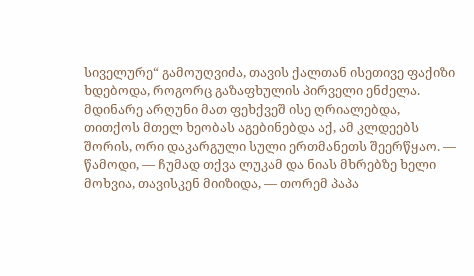სიველურე“ გამოუღვიძა, თავის ქალთან ისეთივე ფაქიზი ხდებოდა, როგორც გაზაფხულის პირველი ენძელა. მდინარე არღუნი მათ ფეხქვეშ ისე ღრიალებდა, თითქოს მთელ ხეობას აგებინებდა აქ, ამ კლდეებს შორის, ორი დაკარგული სული ერთმანეთს შეერწყაო. — წამოდი, — ჩუმად თქვა ლუკამ და ნიას მხრებზე ხელი მოხვია, თავისკენ მიიზიდა, — თორემ პაპა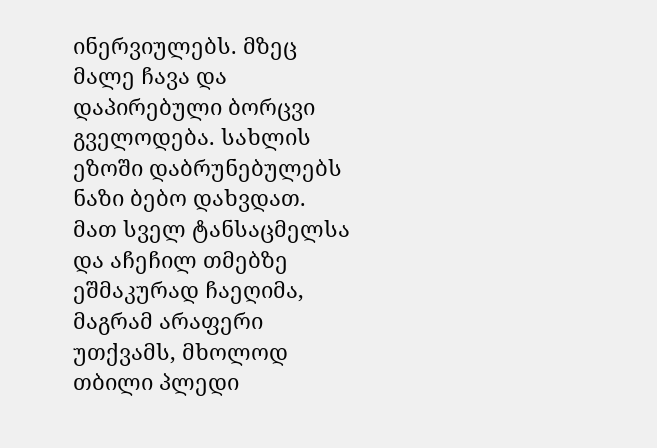ინერვიულებს. მზეც მალე ჩავა და დაპირებული ბორცვი გველოდება. სახლის ეზოში დაბრუნებულებს ნაზი ბებო დახვდათ. მათ სველ ტანსაცმელსა და აჩეჩილ თმებზე ეშმაკურად ჩაეღიმა, მაგრამ არაფერი უთქვამს, მხოლოდ თბილი პლედი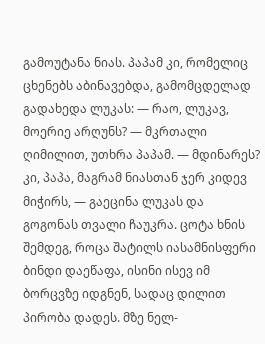გამოუტანა ნიას. პაპამ კი, რომელიც ცხენებს აბინავებდა, გამომცდელად გადახედა ლუკას: — რაო, ლუკავ, მოერიე არღუნს? — მკრთალი ღიმილით, უთხრა პაპამ. — მდინარეს? კი, პაპა, მაგრამ ნიასთან ჯერ კიდევ მიჭირს, — გაეცინა ლუკას და გოგონას თვალი ჩაუკრა. ცოტა ხნის შემდეგ, როცა შატილს იასამნისფერი ბინდი დაეწაფა, ისინი ისევ იმ ბორცვზე იდგნენ, სადაც დილით პირობა დადეს. მზე ნელ-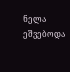ნელა ეშვებოდა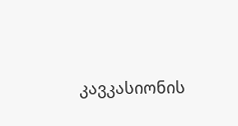კავკასიონის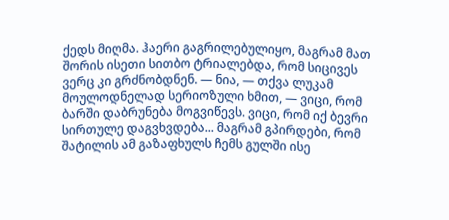ქედს მიღმა. ჰაერი გაგრილებულიყო, მაგრამ მათ შორის ისეთი სითბო ტრიალებდა, რომ სიცივეს ვერც კი გრძნობდნენ. — ნია, — თქვა ლუკამ მოულოდნელად სერიოზული ხმით, — ვიცი, რომ ბარში დაბრუნება მოგვიწევს. ვიცი, რომ იქ ბევრი სირთულე დაგვხვდება... მაგრამ გპირდები, რომ შატილის ამ გაზაფხულს ჩემს გულში ისე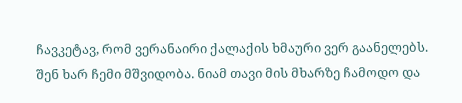ჩავკეტავ, რომ ვერანაირი ქალაქის ხმაური ვერ გაანელებს. შენ ხარ ჩემი მშვიდობა. ნიამ თავი მის მხარზე ჩამოდო და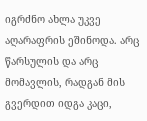იგრძნო ახლა უკვე აღარაფრის ეშინოდა. არც წარსულის და არც მომავლის, რადგან მის გვერდით იდგა კაცი,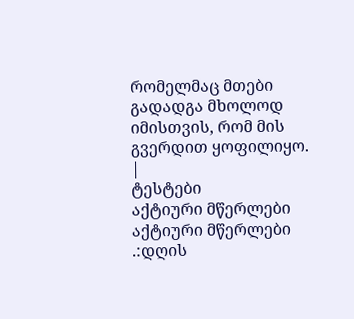რომელმაც მთები გადადგა მხოლოდ იმისთვის, რომ მის გვერდით ყოფილიყო. |
ტესტები
აქტიური მწერლები
აქტიური მწერლები
.:დღის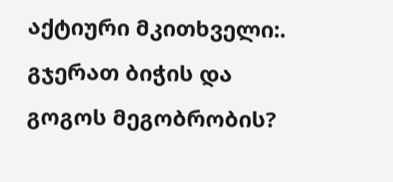აქტიური მკითხველი:.
გჯერათ ბიჭის და გოგოს მეგობრობის?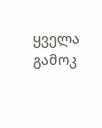ყველა გამოკ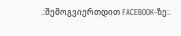.:შემოგვიერთდით FACEBOOK-ზე:.